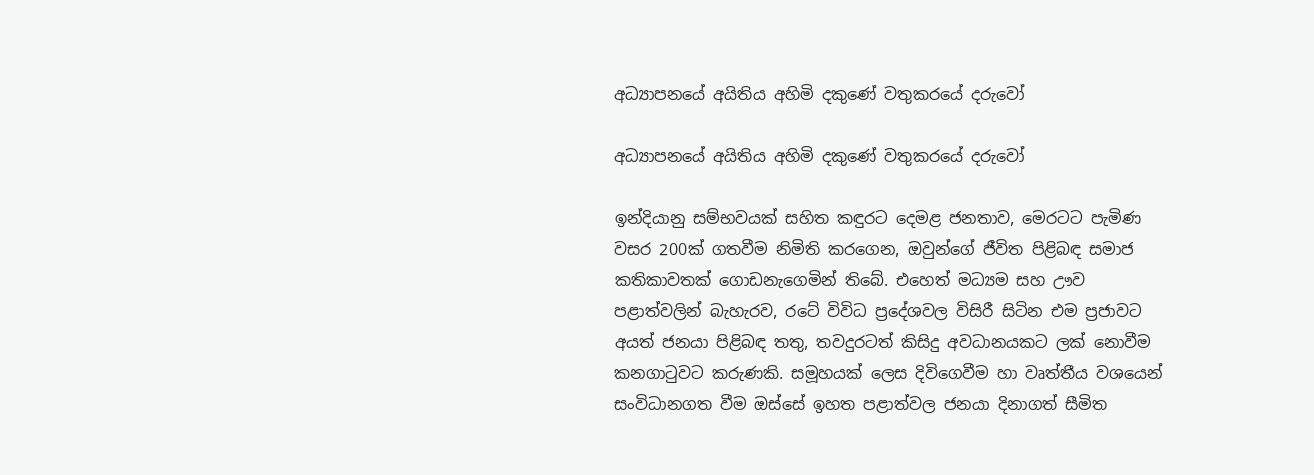අධ්‍යාපනයේ අයිතිය අහිමි දකුණේ වතුකරයේ දරුවෝ

අධ්‍යාපනයේ අයිතිය අහිමි දකුණේ වතුකරයේ දරුවෝ

ඉන්දියානු සම්භවයක් සහිත කඳුරට දෙමළ ජනතාව, මෙරටට පැමිණ වසර 200ක් ගතවීම නිමිති කරගෙන, ඔවුන්ගේ ජීවිත පිළිබඳ සමාජ කතිකාවතක් ගොඩනැගෙමින් තිබේ. එහෙත් මධ්‍යම සහ ඌව පළාත්වලින් බැහැරව, රටේ විවිධ ප්‍රදේශවල විසිරී සිටින එම ප්‍රජාවට අයත් ජනයා පිළිබඳ තතු, තවදුරටත් කිසිදු අවධානයකට ලක් නොවීම කනගාටුවට කරුණකි. සමූහයක් ලෙස දිවිගෙවීම හා වෘත්තීය වශයෙන් සංවිධානගත වීම ඔස්සේ ඉහත පළාත්වල ජනයා දිනාගත් සීමිත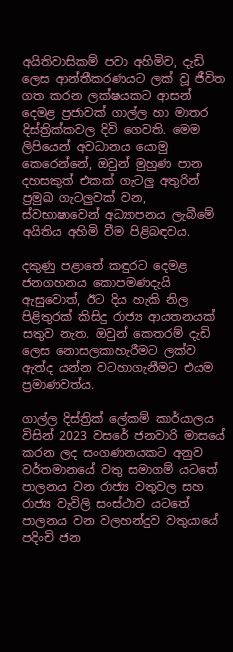අයිතිවාසිකම් පවා අහිමිව, දැඩි ලෙස ආන්තීකරණයට ලක් වූ ජීවිත ගත කරන ලක්ෂයකට ආසන් දෙමළ ප්‍රජාවක් ගාල්ල හා මාතර දිස්ත්‍රික්කවල දිවි ගෙවති. මෙම ලිපියෙන් අවධානය යොමු කෙරෙන්නේ, ඔවුන් මුහුණ පාන දහසකුත් එකක් ගැටලු අතුරින් ප්‍රමුඛ ගැටලුවක් වන, ස්වභාෂාවෙන් අධ්‍යාපනය ලැබීමේ අයිතිය අහිමි වීම පිළිබඳවය.

දකුණු පළාතේ කඳුරට දෙමළ ජනගහනය කොපමණදැයි ඇසුවොත්, ඊට දිය හැකි නිල පිළිතුරක් කිසිදු රාජ්‍ය ආයතනයක් සතුව නැත. ඔවුන් කෙතරම් දැඩි ලෙස නොසලකාහැරීමට ලක්ව ඇත්ද යන්න වටහාගැනීමට එයම ප්‍රමාණවත්ය.

ගාල්ල දිස්ත්‍රික් ලේකම් කාර්යාලය විසින් 2023 වසරේ ජනවාරි මාසයේ කරන ලද සංගණනයකට අනුව වර්තමානයේ වතු සමාගම් යටතේ පාලනය වන රාජ්‍ය වතුවල සහ රාජ්‍ය වැවිලි සංස්ථාව යටතේ පාලනය වන වලහන්දුව වතුයායේ පදිංචි ජන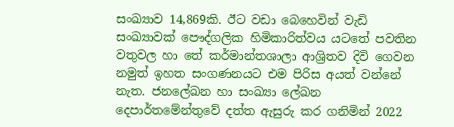සංඛ්‍යාව 14,869කි. ඊට වඩා බෙහෙවින් වැඩි සංඛ්‍යාවක් පෞද්ගලික හිමිකාරිත්වය යටතේ පවතින වතුවල හා තේ කර්මාන්තශාලා ආශ්‍රිතව දිවි ගෙවන නමුත් ඉහත සංගණනයට එම පිරිස අයත් වන්නේ නැත. ජනලේඛන හා සංඛ්‍යා ලේඛන දෙපාර්තමේන්තුවේ දත්ත ඇසුරු කර ගනිමින් 2022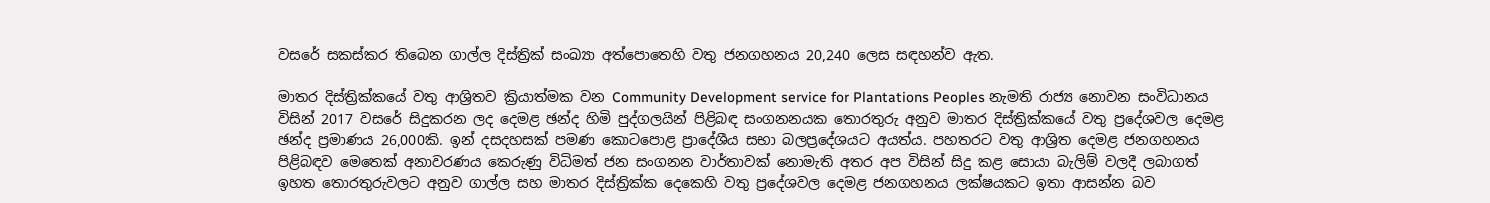වසරේ සකස්කර තිබෙන ගාල්ල දිස්ත්‍රික් සංඛ්‍යා අත්පොතෙහි වතු ජනගහනය 20,240 ලෙස සඳහන්ව ඇත.

මාතර දිස්ත්‍රික්කයේ වතු ආශ්‍රිතව ක්‍රියාත්මක වන Community Development service for Plantations Peoples නැමති රාජ්‍ය නොවන සංවිධානය විසින් 2017 වසරේ සිදුකරන ලද දෙමළ ඡන්ද හිමි පුද්ගලයින් පිළිබඳ සංගනනයක තොරතුරු අනුව මාතර දිස්ත්‍රික්කයේ වතු ප්‍රදේශවල දෙමළ ඡන්ද ප්‍රමාණය 26,000කි. ඉන් දසදහසක් පමණ කොටපොළ ප්‍රාදේශීය සභා බලප්‍රදේශයට අයත්ය. පහතරට වතු ආශ්‍රිත දෙමළ ජනගහනය පිළිබඳව මෙතෙක් අනාවරණය කෙරුණු විධිමත් ජන සංගනන වාර්තාවක් නොමැති අතර අප විසින් සිදු කළ සොයා බැලිම් වලදී ලබාගත් ඉහත තොරතුරුවලට අනුව ගාල්ල සහ මාතර දිස්ත්‍රික්ක දෙකෙහි වතු ප්‍රදේශවල දෙමළ ජනගහනය ලක්ෂයකට ඉතා ආසන්න බව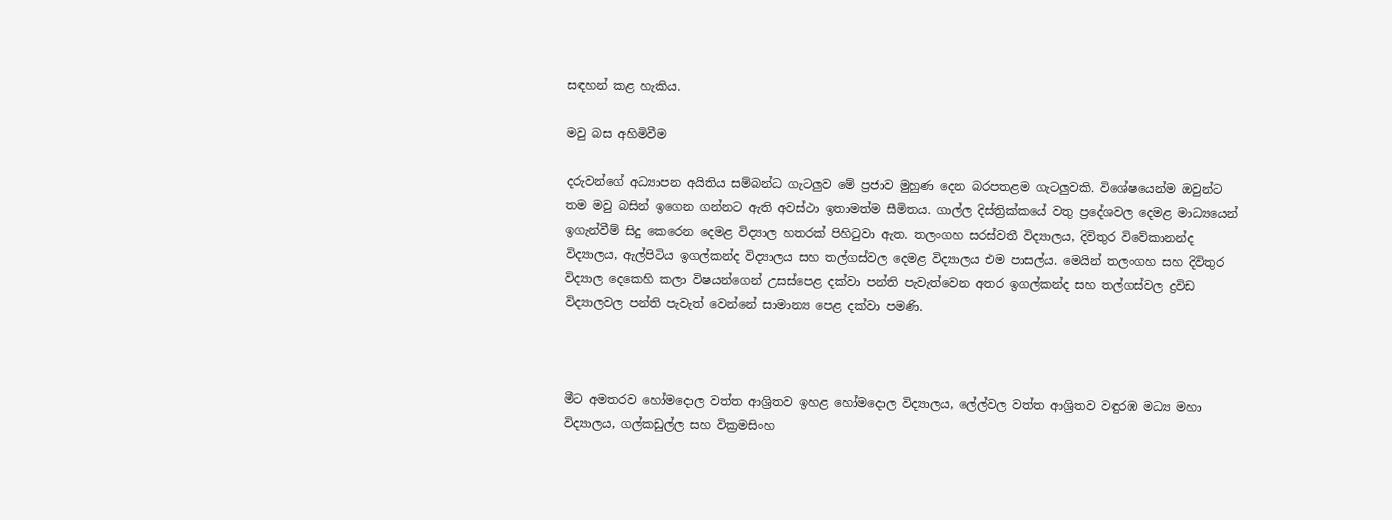සඳහන් කළ හැකිය.

මවු බස අහිමිවීම

දරුවන්ගේ අධ්‍යාපන අයිතිය සම්බන්ධ ගැටලුව මේ ප්‍රජාව මුහුණ දෙන බරපතළම ගැටලුවකි. විශේෂයෙන්ම ඔවුන්ට තම මවු බසින් ඉගෙන ගන්නට ඇති අවස්ථා ඉතාමත්ම සීමිතය. ගාල්ල දිස්ත්‍රික්කයේ වතු ප්‍රදේශවල දෙමළ මාධ්‍යයෙන් ඉගැන්වීම් සිදු කෙරෙන දෙමළ විද්‍යාල හතරක් පිහිටුවා ඇත. තලංගහ සරස්වතී විද්‍යාලය, දිවිතුර විවේකානන්ද විද්‍යාලය, ඇල්පිටිය ඉගල්කන්ද විද්‍යාලය සහ තල්ගස්වල දෙමළ විද්‍යාලය එම පාසල්ය. මෙයින් තලංගහ සහ දිවිතුර විද්‍යාල දෙකෙහි කලා විෂයන්ගෙන් උසස්පෙළ දක්වා පන්ති පැවැත්වෙන අතර ඉගල්කන්ද සහ තල්ගස්වල ද්‍රවිඩ විද්‍යාලවල පන්ති පැවැත් වෙන්නේ සාමාන්‍ය පෙළ දක්වා පමණි.



මීට අමතරව හෝමදොල වත්ත ආශ්‍රිතව ඉහළ හෝමදොල විද්‍යාලය, ලේල්වල වත්ත ආශ්‍රිතව වඳුරඹ මධ්‍ය මහා විද්‍යාලය, ගල්කඩුල්ල සහ වික්‍රමසිංහ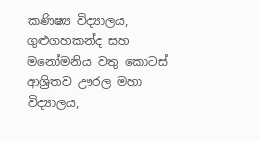කණිෂ්‍ය විද්‍යාලය, ගුළුගහකන්ද සහ මනෝමනිය වතු කොටස් ආශ්‍රිතව ඌරල මහා විද්‍යාලය,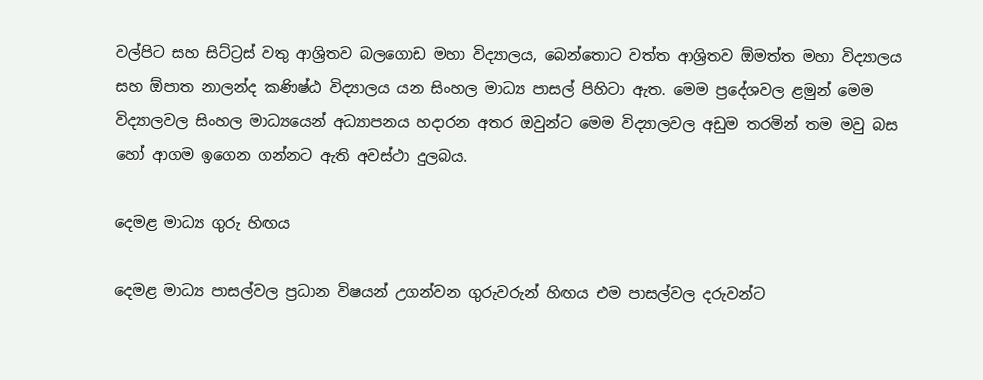වල්පිට සහ සිට්ට්‍රස් වතු ආශ්‍රිතව බලගොඩ මහා විද්‍යාලය, බෙන්තොට වත්ත ආශ්‍රිතව ඕමත්ත මහා විද්‍යාලය සහ ඕපාත නාලන්ද කණිෂ්ඨ විද්‍යාලය යන සිංහල මාධ්‍ය පාසල් පිහිටා ඇත. මෙම ප්‍රදේශවල ළමුන් මෙම විද්‍යාලවල සිංහල මාධ්‍යයෙන් අධ්‍යාපනය හදාරන අතර ඔවුන්ට මෙම විද්‍යාලවල අඩුම තරමින් තම මවු බස හෝ ආගම ඉගෙන ගන්නට ඇති අවස්ථා දුලබය.

දෙමළ මාධ්‍ය ගුරු හිඟය

දෙමළ මාධ්‍ය පාසල්වල ප්‍රධාන විෂයන් උගන්වන ගුරුවරුන් හිඟය එම පාසල්වල දරුවන්ට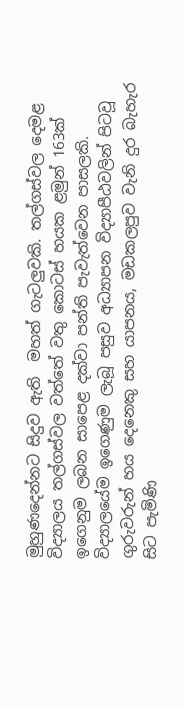මුහුණදෙන්නට සිදුව ඇති  මහත් ගැටලුවකි. තල්ගස්වල දෙමළ විද්‍යාලය තල්ගස්වල වත්තේ වතු කොටස් හයක ළමුන් 163ක් ඉගෙනුම ලබන සාපෙළ දක්වා පන්ති පැවැත්වෙන පාසලකි. විද්‍යාලයේම ඉගෙණුම ලැබූ පසුව අධ්‍යාපන විද්‍යාපීඨවලින් පිටවූ ගුරුවරුන් හය දෙනෙකු සහ යාපනය, මඩකලපුව වැනි දුර බැහැර සිට පැමිණි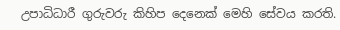උපාධිධාරී ගුරුවරු කිහිප දෙනෙක් මෙහි සේවය කරති.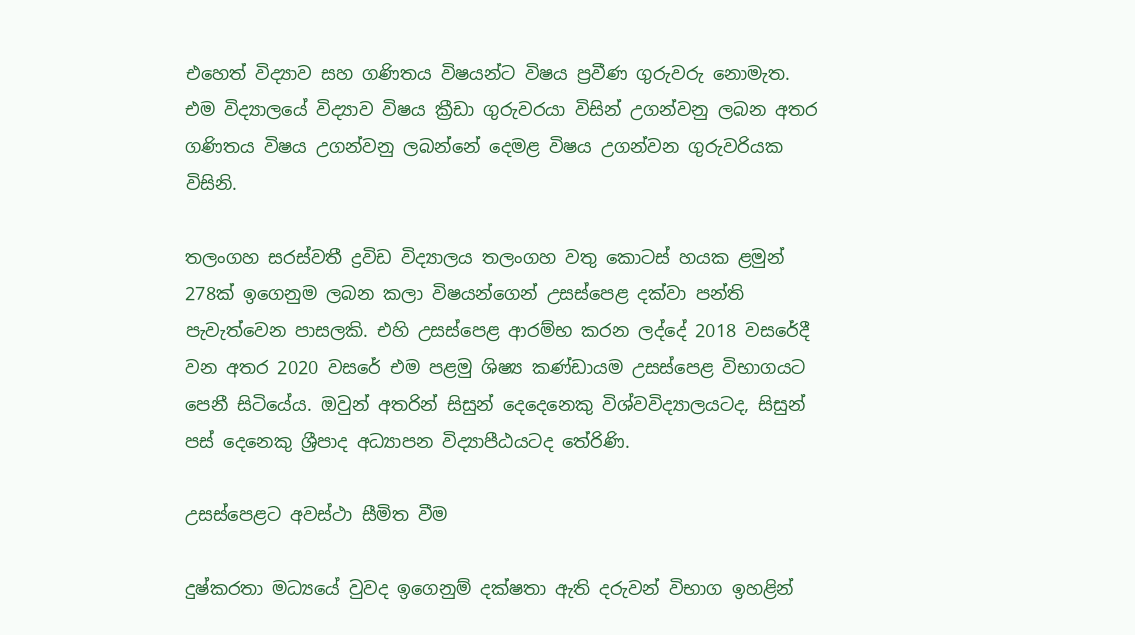එහෙත් විද්‍යාව සහ ගණිතය විෂයන්ට විෂය ප්‍රවීණ ගුරුවරු නොමැත. එම විද්‍යාලයේ විද්‍යාව විෂය ක්‍රීඩා ගුරුවරයා විසින් උගන්වනු ලබන අතර ගණිතය විෂය උගන්වනු ලබන්නේ දෙමළ විෂය උගන්වන ගුරුවරියක විසිනි.

තලංගහ සරස්වතී ද්‍රවිඩ විද්‍යාලය තලංගහ වතු කොටස් හයක ළමුන් 278ක් ඉගෙනුම ලබන කලා විෂයන්ගෙන් උසස්පෙළ දක්වා පන්ති පැවැත්වෙන පාසලකි. එහි උසස්පෙළ ආරම්භ කරන ලද්දේ 2018 වසරේදී වන අතර 2020 වසරේ එම පළමු ශිෂ්‍ය කණ්ඩායම උසස්පෙළ විභාගයට පෙනී සිටියේය. ඔවුන් අතරින් සිසුන් දෙදෙනෙකු විශ්වවිද්‍යාලයටද, සිසුන් පස් දෙනෙකු ශ්‍රීපාද අධ්‍යාපන විද්‍යාපීඨයටද තේරිණි.

උසස්පෙළට අවස්ථා සීමිත වීම

දුෂ්කරතා මධ්‍යයේ වුවද ඉගෙනුම් දක්ෂතා ඇති දරුවන් විභාග ඉහළින්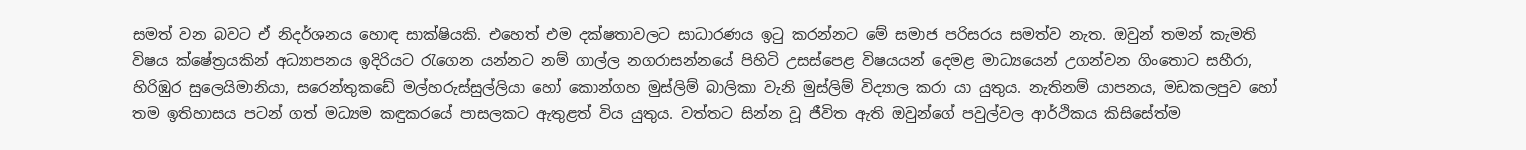සමත් වන බවට ඒ නිදර්ශනය හොඳ සාක්ෂියකි. එහෙත් එම දක්ෂතාවලට සාධාරණය ඉටු කරන්නට මේ සමාජ පරිසරය සමත්ව නැත. ඔවුන් තමන් කැමති විෂය ක්ෂේත්‍රයකින් අධ්‍යාපනය ඉදිරියට රැගෙන යන්නට නම් ගාල්ල නගරාසන්නයේ පිහිටි උසස්පෙළ විෂයයන් දෙමළ මාධ්‍යයෙන් උගන්වන ගිංතොට සහීරා, හිරිඹුර සුලෙයිමානියා, සරෙන්තුකඩේ මල්හරුස්සුල්ලියා හෝ කොන්ගහ මුස්ලිම් බාලිකා වැනි මුස්ලිම් විද්‍යාල කරා යා යුතුය. නැතිනම් යාපනය, මඩකලපුව හෝ තම ඉතිහාසය පටන් ගත් මධ්‍යම කඳුකරයේ පාසලකට ඇතුළත් විය යුතුය. වත්තට සින්න වූ ජීවිත ඇති ඔවුන්ගේ පවුල්වල ආර්ථිකය කිසිසේත්ම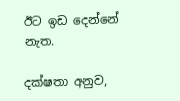ඊට ඉඩ දෙන්නේ නැත.

දක්ෂතා අනුව,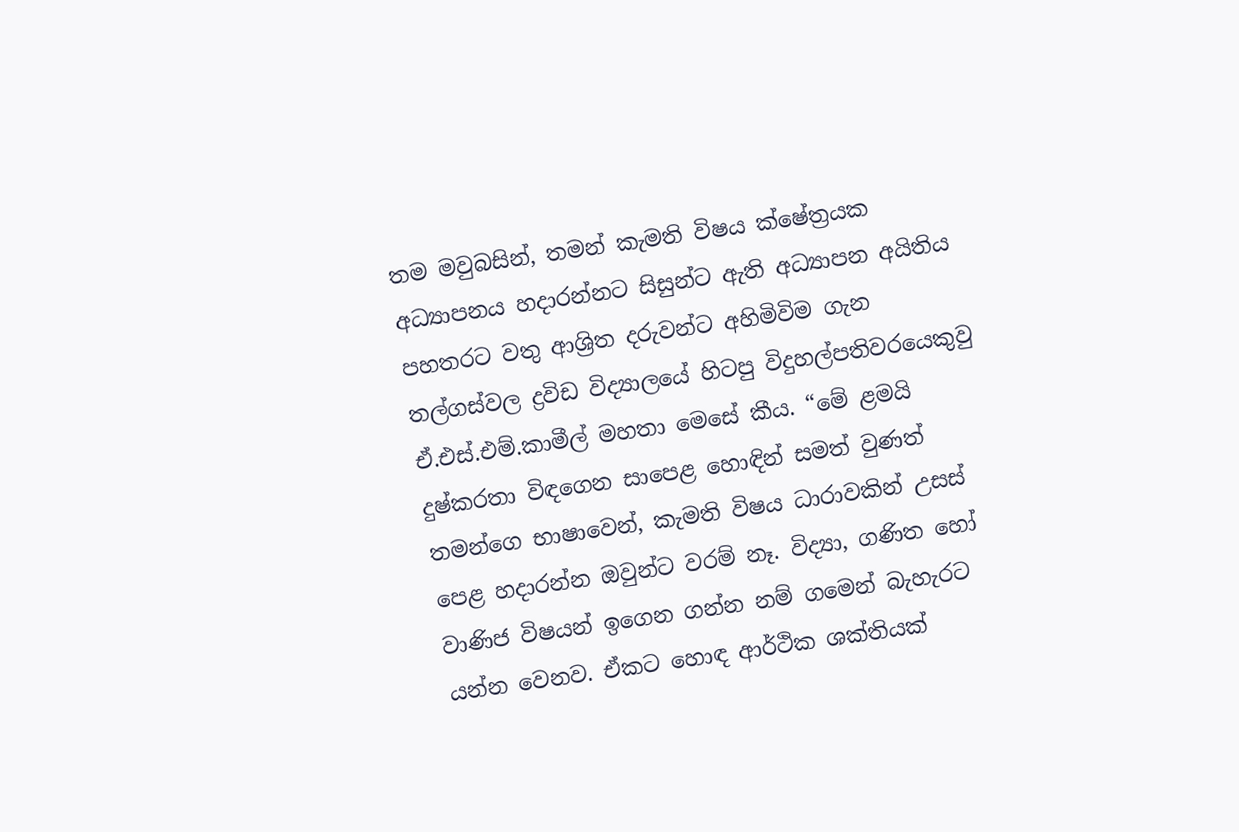තම මවුබසින්, තමන් කැමති විෂය ක්ෂේත්‍රයක අධ්‍යාපනය හදාරන්නට සිසුන්ට ඇති අධ්‍යාපන අයිතිය පහතරට වතු ආශ්‍රිත දරුවන්ට අහිමිවිම ගැන තල්ගස්වල ද්‍රවිඩ විද්‍යාලයේ හිටපු විදුහල්පතිවරයෙකුවු ඒ.එස්.එම්.කාමීල් මහතා මෙසේ කීය. “මේ ළමයි දුෂ්කරතා විඳගෙන සාපෙළ හොඳින් සමත් වුණත් තමන්ගෙ භාෂාවෙන්, කැමති විෂය ධාරාවකින් උසස් පෙළ හදාරන්න ඔවුන්ට වරම් නෑ. විද්‍යා, ගණිත හෝ වාණිජ විෂයන් ඉගෙන ගන්න නම් ගමෙන් බැහැරට යන්න වෙනව. ඒකට හොඳ ආර්ථික ශක්තියක්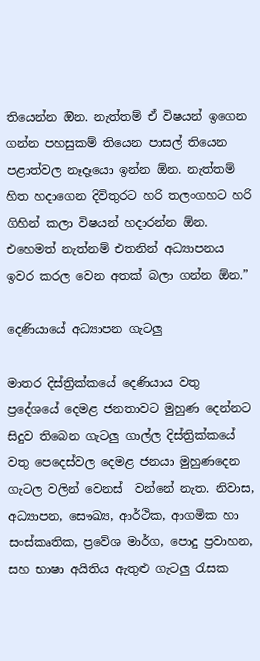තියෙන්න ඔින. නැත්තම් ඒ විෂයන් ඉගෙන ගන්න පහසුකම් තියෙන පාසල් තියෙන පළාත්වල නෑදෑයො ඉන්න ඕන. නැත්තම් හිත හදාගෙන දිවිතුරට හරි තලංගහට හරි ගිහින් කලා විෂයන් හදාරන්න ඕන. එහෙමත් නැත්නම් එතනින් අධ්‍යාපනය ඉවර කරල වෙන අතක් බලා ගන්න ඕන.”

දෙණියායේ අධ්‍යාපන ගැටලු

මාතර දිස්ත්‍රික්කයේ දෙණියාය වතු ප්‍රදේශයේ දෙමළ ජනතාවට මුහුණ දෙන්නට සිදුව තිබෙන ගැටලු ගාල්ල දිස්ත්‍රික්කයේ වතු පෙදෙස්වල දෙමළ ජනයා මුහුණදෙන ගැටල වලින් වෙනස්  වන්නේ නැත. නිවාස, අධ්‍යාපන, සෞඛ්‍ය, ආර්ථික, ආගමික හා සංස්කෘතික, ප්‍රවේශ මාර්ග, පොදු ප්‍රවාහන, සහ භාෂා අයිතිය ඇතුළු ගැටලු රැසක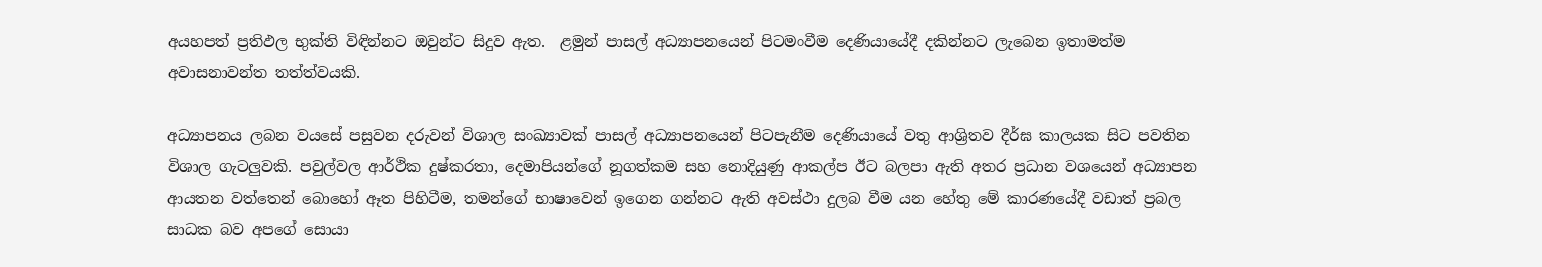අයහපත් ප්‍රතිඵල භුක්ති විඳින්නට ඔවුන්ට සිදුව ඇත.  ළමුන් පාසල් අධ්‍යාපනයෙන් පිටමංවීම දෙණියායේදී දකින්නට ලැබෙන ඉතාමත්ම අවාසනාවන්ත තත්ත්වයකි.

අධ්‍යාපනය ලබන වයසේ පසුවන දරුවන් විශාල සංඛ්‍යාවක් පාසල් අධ්‍යාපනයෙන් පිටපැනීම දෙණියායේ වතු ආශ්‍රිතව දීර්ඝ කාලයක සිට පවතින විශාල ගැටලුවකි. පවුල්වල ආර්ථික දුෂ්කරතා, දෙමාපියන්ගේ නූගත්කම සහ නොදියුණු ආකල්ප ඊට බලපා ඇති අතර ප්‍රධාන වශයෙන් අධ්‍යාපන ආයතන වත්තෙන් බොහෝ ඈත පිහිටීම, තමන්ගේ භාෂාවෙන් ඉගෙන ගන්නට ඇති අවස්ථා දුලබ වීම යන හේතු මේ කාරණයේදී වඩාත් ප්‍රබල සාධක බව අපගේ සොයා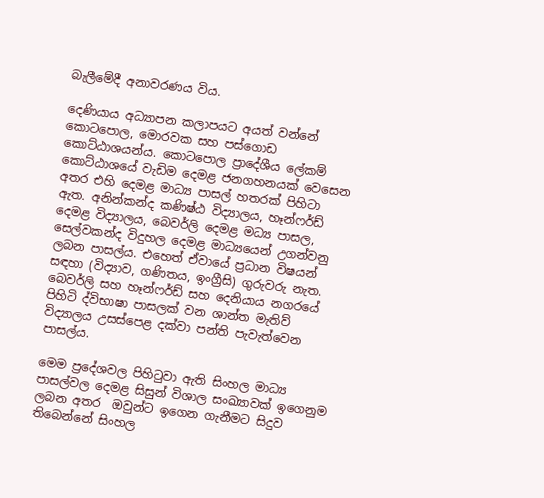බැලීමේදී අනාවරණය විය.

දෙණියාය අධ්‍යාපන කලාපයට අයත් වන්නේ කොටපොල, මොරවක සහ පස්ගොඩ කොට්ඨාශයන්ය. කොටපොල ප්‍රාදේශීය ලේකම් කොට්ඨාශයේ වැඩිම දෙමළ ජනගහනයක් වෙසෙන අතර එහි දෙමළ මාධ්‍ය පාසල් හතරක් පිහිටා ඇත. අනින්කන්ද කණිෂ්ඨ විද්‍යාලය, හෑන්ෆර්ඩ් දෙමළ විද්‍යාලය, බෙවර්ලි දෙමළ මධ්‍ය පාසල, සෙල්වකන්ද විදුහල දෙමළ මාධ්‍යයෙන් උගන්වනු ලබන පාසල්ය. එහෙත් ඒවායේ ප්‍රධාන විෂයන් සඳහා (විද්‍යාව, ගණිතය, ඉංග්‍රීසි) ගුරුවරු නැත. බෙවර්ලි සහ හෑන්ෆර්ඩ් සහ දෙනියාය නගරයේ පිහිටි ද්විභාෂා පාසලක් වන ශාන්ත මැතිව් විද්‍යාලය උසස්පෙළ දක්වා පන්ති පැවැත්වෙන පාසල්ය.

මෙම ප්‍රදේශවල පිහිටුවා ඇති සිංහල මාධ්‍ය පාසල්වල දෙමළ සිසුන් විශාල සංඛ්‍යාවක් ඉගෙනුම ලබන අතර  ඔවුන්ට ඉගෙන ගැනීමට සිදුව තිබෙන්නේ සිංහල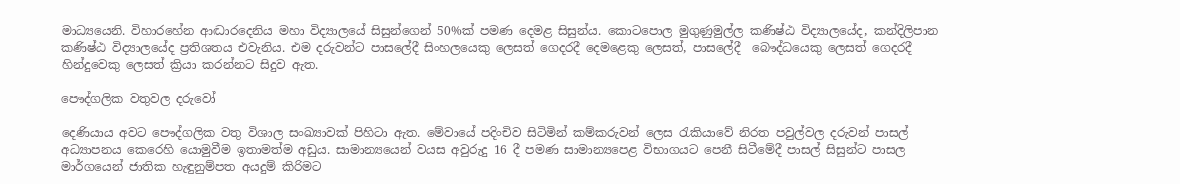මාධ්‍යයෙනි. විහාරහේන ආද්‍ධාරදෙනිය මහා විද්‍යාලයේ සිසුන්ගෙන් 50%ක් පමණ දෙමළ සිසුන්ය. කොටපොල මුගුණුමුල්ල කණිෂ්ඨ විද්‍යාලයේද, කන්දිලිපාන කණිෂ්ඨ විද්‍යාලයේද ප්‍රතිශතය එවැනිය. එම දරුවන්ට පාසලේදී සිංහලයෙකු ලෙසත් ගෙදරදී දෙමළෙකු ලෙසත්, පාසලේදී  බෞද්ධයෙකු ලෙසත් ගෙදරදී හින්දුවෙකු ලෙසත් ක්‍රියා කරන්නට සිදුව ඇත.

පෞද්ගලික වතුවල දරුවෝ

දෙණියාය අවට පෞද්ගලික වතු විශාල සංඛ්‍යාවක් පිහිටා ඇත. මේවායේ පදිංචිව සිටිමින් කම්කරුවන් ලෙස රැකියාවේ නිරත පවුල්වල දරුවන් පාසල් අධ්‍යාපනය කෙරෙහි යොමුවීම ඉතාමත්ම අඩුය. සාමාන්‍යයෙන් වයස අවුරුදු 16 දී පමණ සාමාන්‍යපෙළ විභාගයට පෙනී සිටීමේදී පාසල් සිසුන්ට පාසල මාර්ගයෙන් ජාතික හැඳුනුම්පත අයදුම් කිරිමට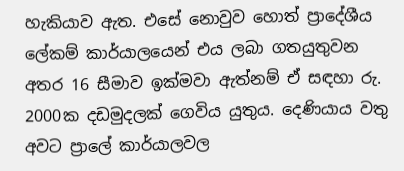හැකියාව ඇත. එසේ නොවුව හොත් ප්‍රාදේශීය ලේකම් කාර්යාලයෙන් එය ලබා ගතයුතුවන අතර 16 සීමාව ඉක්මවා ඇත්නම් ඒ සඳහා රු. 2000ක දඩමුදලක් ගෙවිය යුතුය. දෙණියාය වතු අවට ප්‍රාලේ කාර්යාලවල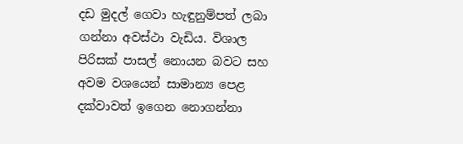දඩ මුදල් ගෙවා හැඳුනුම්පත් ලබා ගන්නා අවස්ථා වැඩිය. විශාල පිරිසක් පාසල් නොයන බවට සහ අවම වශයෙන් සාමාන්‍ය පෙළ දක්වාවත් ඉගෙන නොගන්නා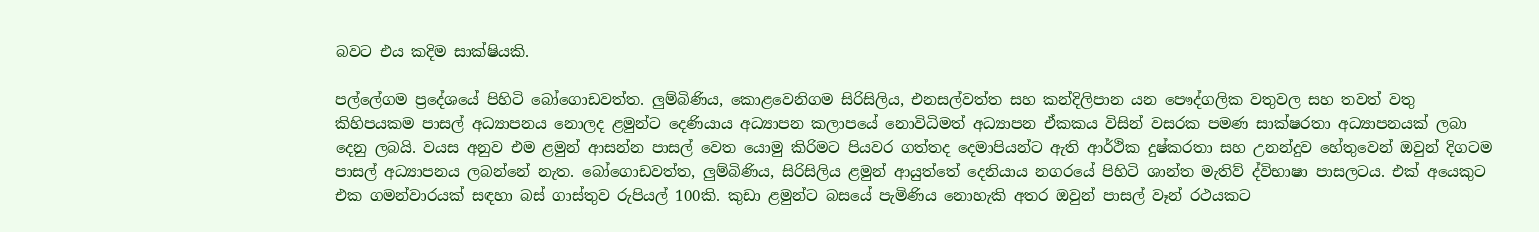බවට එය කදිම සාක්ෂියකි.

පල්ලේගම ප්‍රදේශයේ පිහිටි බෝගොඩවත්ත. ලුම්බිණිය, කොළවෙනිගම සිරිසිලිය, එනසල්වත්ත සහ කන්දිලිපාන යන පෞද්ගලික වතුවල සහ තවත් වතු කිහිපයකම පාසල් අධ්‍යාපනය නොලද ළමුන්ට දෙණියාය අධ්‍යාපන කලාපයේ නොවිධිමත් අධ්‍යාපන ඒකකය විසින් වසරක පමණ සාක්ෂරතා අධ්‍යාපනයක් ලබා දෙනු ලබයි. වයස අනුව එම ළමුන් ආසන්න පාසල් වෙත යොමු කිරිමට පියවර ගත්තද දෙමාපියන්ට ඇති ආර්ථික දුෂ්කරතා සහ උනන්දුව හේතුවෙන් ඔවුන් දිගටම පාසල් අධ්‍යාපනය ලබන්නේ නැත. බෝගොඩවත්ත, ලුම්බිණිය, සිරිසිලිය ළමුන් ආයුත්තේ දෙනියාය නගරයේ පිහිටි ශාන්ත මැතිව් ද්විභාෂා පාසලටය. එක් අයෙකුට එක ගමන්වාරයක් සඳහා බස් ගාස්තුව රුපියල් 100කි. කුඩා ළමුන්ට බසයේ පැමිණිය නොහැකි අතර ඔවුන් පාසල් වෑන් රථයකට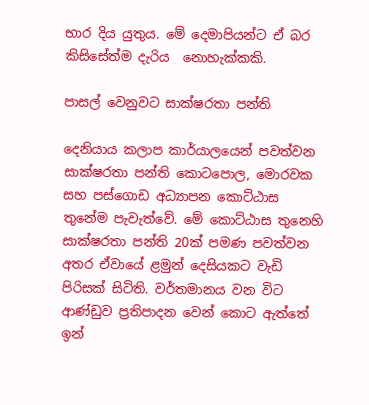භාර දිය යුතුය. මේ දෙමාපියන්ට ඒ බර කිසිසේත්ම දැරිය  නොහැක්කකි.

පාසල් වෙනුවට සාක්ෂරතා පන්ති

දෙනියාය කලාප කාර්යාලයෙන් පවත්වන සාක්ෂරතා පන්ති කොටපොල, මොරවක සහ පස්ගොඩ අධ්‍යාපන කොට්ඨාස තුනේම පැවැත්වේ. මේ කොට්ඨාස තුනෙහි සාක්ෂරතා පන්ති 20ක් පමණ පවත්වන අතර ඒවායේ ළමුන් දෙසියකට වැඩි පිරිසක් සිටිති. වර්තමානය වන විට ආණ්ඩුව ප්‍රතිපාදන වෙන් කොට ඇත්තේ ඉන්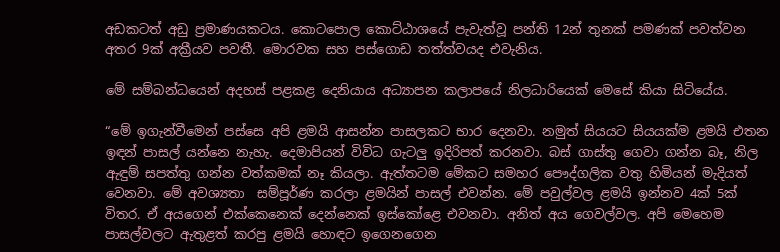අඩකටත් අඩු ප්‍රමාණයකටය. කොටපොල කොට්ඨාශයේ පැවැත්වූ පන්ති 12න් තුනක් පමණක් පවත්වන අතර 9ක් අක්‍රීයව පවතී. මොරවක සහ පස්ගොඩ තත්ත්වයද එවැනිය.

මේ සම්බන්ධයෙන් අදහස් පළකළ දෙනියාය අධ්‍යාපන කලාපයේ නිලධාරියෙක් මෙසේ කියා සිටියේය.

“මේ ඉගැන්වීමෙන් පස්සෙ අපි ළමයි ආසන්න පාසලකට භාර දෙනවා. නමුත් සියයට සියයක්ම ළමයි එතන ඉඳන් පාසල් යන්නෙ නැහැ. දෙමාපියන් විවිධ ගැටලු ඉදිරිපත් කරනවා. බස් ගාස්තු ගෙවා ගන්න බෑ, නිල ඇඳුම් සපත්තු ගන්න වත්කමක් නෑ කියලා. ඇත්තටම මේකට සමහර පෞද්ගලික වතු හිමියන් මැදියත් වෙනවා. මේ අවශ්‍යතා  සම්පූර්ණ කරලා ළමයින් පාසල් එවන්න. මේ පවුල්වල ළමයි ඉන්නව 4ක් 5ක් විතර. ඒ අයගෙන් එක්කෙනෙක් දෙන්නෙක් ඉස්කෝළෙ එවනවා. අනිත් අය ගෙවල්වල. අපි මෙහෙම පාසල්වලට ඇතුළත් කරපු ළමයි හොඳට ඉගෙනගෙන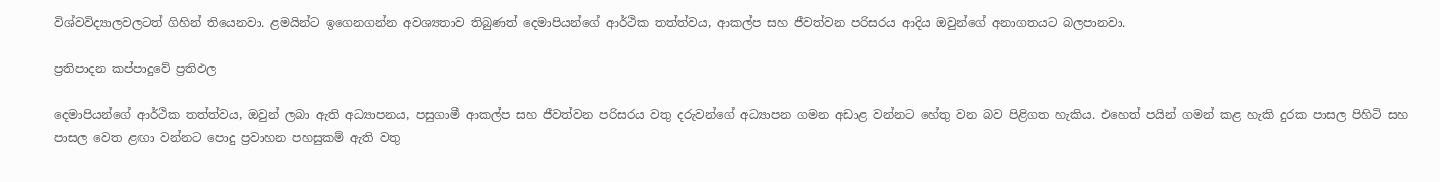විශ්වවිද්‍යාලවලටත් ගිහින් තියෙනවා. ළමයින්ට ඉගෙනගන්න අවශ්‍යතාව තිබුණත් දෙමාපියන්ගේ ආර්ථික තත්ත්වය, ආකල්ප සහ ජීවත්වන පරිසරය ආදිය ඔවුන්ගේ අනාගතයට බලපානවා.

ප්‍රතිපාදන කප්පාදුවේ ප්‍රතිඵල

දෙමාපියන්ගේ ආර්ථික තත්ත්වය, ඔවුන් ලබා ඇති අධ්‍යාපනය, පසුගාමී ආකල්ප සහ ජීවත්වන පරිසරය වතු දරුවන්ගේ අධ්‍යාපන ගමන අඩාළ වන්නට හේතු වන බව පිළිගත හැකිය. එහෙත් පයින් ගමන් කළ හැකි දුරක පාසල පිහිටි සහ පාසල වෙත ළඟා වන්නට පොදු ප්‍රවාහන පහසුකම් ඇති වතු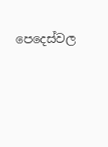පෙදෙස්වල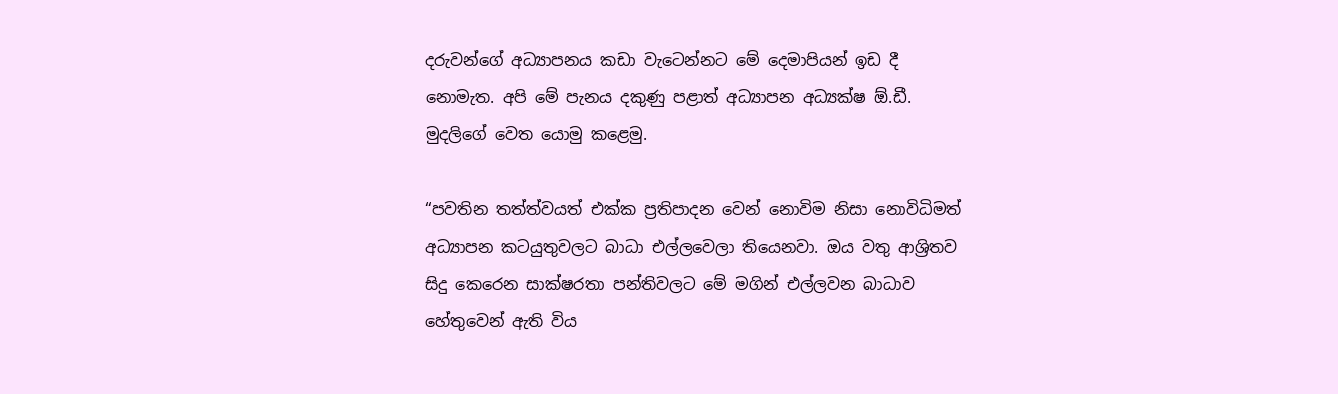දරුවන්ගේ අධ්‍යාපනය කඩා වැටෙන්නට මේ දෙමාපියන් ඉඩ දී නොමැත. අපි මේ පැනය දකුණු පළාත් අධ්‍යාපන අධ්‍යක්ෂ ඕ.ඩී. මුදලිගේ වෙත යොමු කළෙමු.

“පවතින තත්ත්වයත් එක්ක ප්‍රතිපාදන වෙන් නොවිම නිසා නොවිධිමත් අධ්‍යාපන කටයුතුවලට බාධා එල්ලවෙලා තියෙනවා. ඔය වතු ආශ්‍රිතව සිදු කෙරෙන සාක්ෂරතා පන්තිවලට මේ මගින් එල්ලවන බාධාව හේතුවෙන් ඇති විය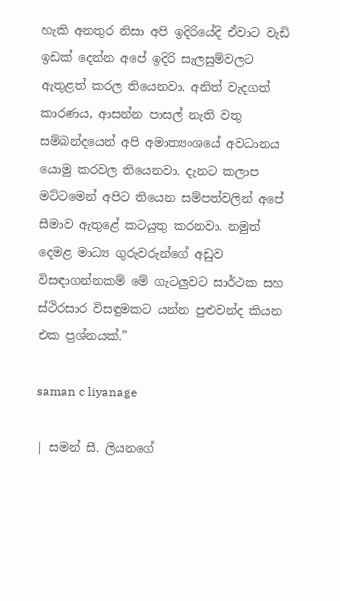හැකි අනතුර නිසා අපි ඉදිරියේදි ඒවාට වැඩි ඉඩක් දෙන්න අපේ ඉදිරි සැලසුම්වලට ඇතුළත් කරල තියෙනවා. අනිත් වැදගත් කාරණය, ආසන්න පාසල් නැති වතු සම්බන්දයෙන් අපි අමාත්‍යංශයේ අවධානය යොමු කරවල තියෙනවා. දැනට කලාප මට්ටමෙන් අපිට තියෙන සම්පත්වලින් අපේ සීමාව ඇතුළේ කටයුතු කරනවා. නමුත් දෙමළ මාධ්‍ය ගුරුවරුන්ගේ අඩුව විසඳාගන්නකම් මේ ගැටලුවට සාර්ථක සහ ස්ථිරසාර විසඳුමකට යන්න පුළුවන්ද කියන එක ප්‍රශ්නයක්.”

saman c liyanage

| සමන් සී. ලියනගේ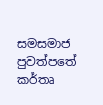සමසමාජ පුවත්පතේ කර්තෘ